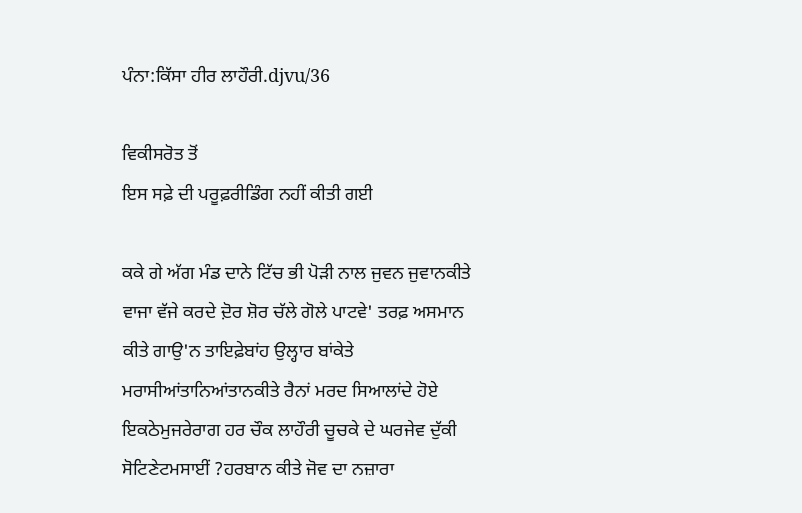ਪੰਨਾ:ਕਿੱਸਾ ਹੀਰ ਲਾਹੌਰੀ.djvu/36

ਵਿਕੀਸਰੋਤ ਤੋਂ
ਇਸ ਸਫ਼ੇ ਦੀ ਪਰੂਫ਼ਰੀਡਿੰਗ ਨਹੀਂ ਕੀਤੀ ਗਈ

ਕਕੇ ਗੇ ਅੱਗ ਮੰਡ ਦਾਨੇ ਟਿੱਚ ਭੀ ਪੋੜੀ ਨਾਲ ਜੁਵਨ ਜੁਵਾਨਕੀਤੇ ਵਾਜਾ ਵੱਜੇ ਕਰਦੇ ਦ਼ੋਰ ਸ਼ੋਰ ਚੱਲੇ ਗੋਲੇ ਪਾਟਵੇ' ਤਰਫ਼ ਅਸਮਾਨ ਕੀਤੇ ਗਾਉ'ਨ ਤਾਇਫ਼ੇਬਾਂਹ ਉਲ੍ਹਾਰ ਬਾਂਕੇਤੇ ਮਰਾਸੀਆਂਤਾਨਿਆਂਤਾਨਕੀਤੇ ਰੈਨਾਂ ਮਰਦ ਸਿਆਲਾਂਦੇ ਹੋਏ ਇਕਠੇਮੁਜਰੇਰਾਗ ਹਰ ਚੌਕ ਲਾਹੌਰੀ ਚੂਚਕੇ ਦੇ ਘਰਜੇਵ ਦੁੱਕੀ ਸੋਟਿਣੇਟਮਸਾਈਂ ?ਹਰਬਾਨ ਕੀਤੇ ਜੋਵ ਦਾ ਨਜ਼ਾਰਾ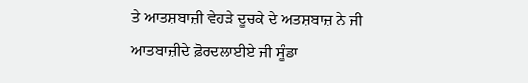ਤੇ ਆਤਸ਼ਬਾਜ਼ੀ ਵੇਹੜੇ ਦੂਚਕੇ ਦੇ ਅਤਸ਼ਬਾਜ਼ ਨੇ ਜੀ ਆਤਬਾਜ਼ੀਦੇ ਫ਼ੋਰਦਲਾਈਏ ਜੀ ਸੂੰਡਾ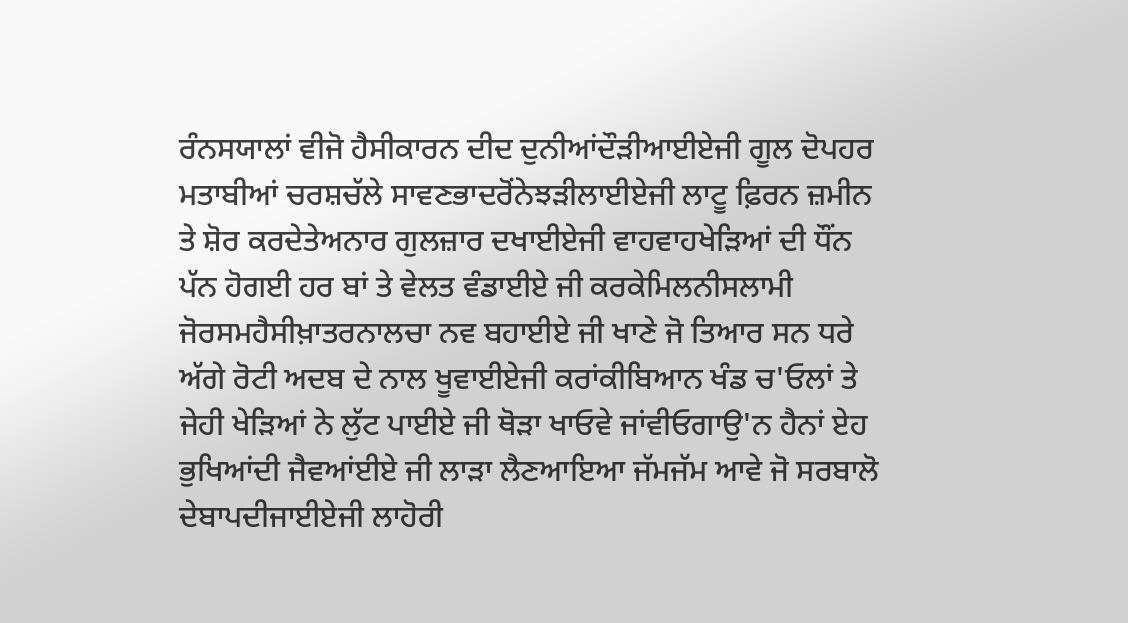ਰੰਨਸਯਾਲਾਂ ਵੀਜੋ ਹੈਸੀਕਾਰਨ ਦੀਦ ਦੁਨੀਆਂਦੌੜੀਆਈਏਜੀ ਗੂਲ ਦੋਪਹਰ ਮਤਾਬੀਆਂ ਚਰਸ਼ਚੱਲੇ ਸਾਵਣਭਾਦਰੋਂਨੇਝੜੀਲਾਈਏਜੀ ਲਾਟੂ ਫ਼ਿਰਨ ਜ਼ਮੀਨ ਤੇ ਸ਼ੋਰ ਕਰਦੇਤੇਅਨਾਰ ਗੁਲਜ਼ਾਰ ਦਖਾਈਏਜੀ ਵਾਹਵਾਹਖੇੜਿਆਂ ਦੀ ਧੌਂਨ ਪੱਨ ਹੋਗਈ ਹਰ ਬਾਂ ਤੇ ਵੇਲਤ ਵੰਡਾਈਏ ਜੀ ਕਰਕੇਮਿਲਨੀਸਲਾਮੀ ਜੋਰਸਮਹੈਸੀਖ਼ਾਤਰਨਾਲਚਾ ਨਵ ਬਹਾਈਏ ਜੀ ਖਾਣੇ ਜੋ ਤਿਆਰ ਸਨ ਧਰੇ ਅੱਗੇ ਰੋਟੀ ਅਦਬ ਦੇ ਨਾਲ ਖੂਵਾਈਏਜੀ ਕਰਾਂਕੀਬਿਆਨ ਖੰਡ ਚ'ਓਲਾਂ ਤੇ ਜੇਹੀ ਖੇੜਿਆਂ ਨੇ ਲੁੱਟ ਪਾਈਏ ਜੀ ਥੋੜਾ ਖਾਓਵੇ ਜਾਂਵੀਓਗਾਉ'ਨ ਹੈਨਾਂ ਏਹ ਭੁਖਿਆਂਦੀ ਜੈਵਆਂਈਏ ਜੀ ਲਾੜਾ ਲੈਣਆਇਆ ਜੱਮਜੱਮ ਆਵੇ ਜੋ ਸਰਬਾਲੋ ਦੇਬਾਪਦੀਜਾਈਏਜੀ ਲਾਹੋਰੀ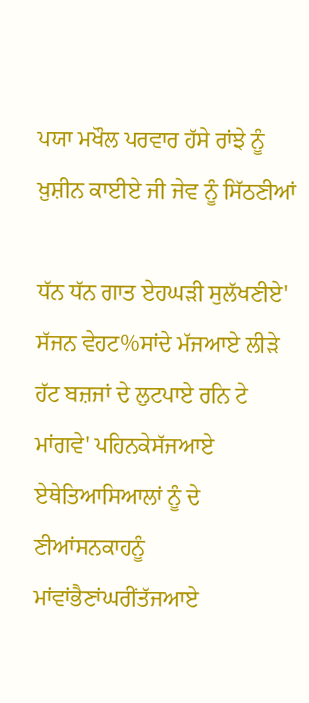ਪਯਾ ਮਖੌਲ ਪਰਵਾਰ ਹੱਸੇ ਰਾਂਝੇ ਨੂੰ ਖ਼ੁਸ਼ੀਨ ਕਾਈਏ ਜੀ ਜੇਵ ਨੂੰ ਸਿੱਠਣੀਆਂ

ਧੱਨ ਧੱਨ ਗਾਤ ਏਹਘੜੀ ਸੁਲੱਖਣੀਏ' ਸੱਜਨ ਵੇਹਟ%ਸਾਂਦੇ ਮੱਜਆਏ ਲੀੜੇ ਹੱਟ ਬਜ਼ਜਾਂ ਦੇ ਲੁਟਪਾਏ ਰਨਿ ਟੇ ਮਾਂਗਵੇ' ਪਹਿਨਕੇਸੱਜਆਏ ਏਥੇਤਿਆਸਿਆਲਾਂ ਨੂੰ ਦੇ ਣੀਆਂਸਨਕਾਹਨੂੰ ਮਾਂਵਾਂਭੈਣਾਂਘਰੀਂਤੱਜਆਏ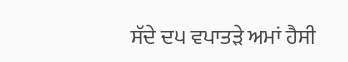ਸੱਦੇ ਦ੫ ਵਪਾਤੜੇ ਅਮਾਂ ਹੈਸੀ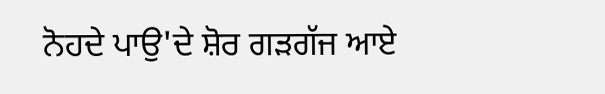ਨੋਹਦੇ ਪਾਉ'ਦੇ ਸ਼ੋਰ ਗੜਗੱਜ ਆਏ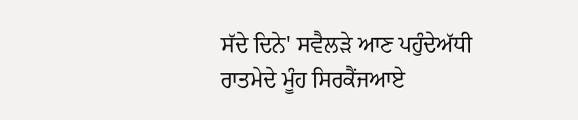ਸੱਦੇ ਦਿਨੇ' ਸਵੈਲੜੇ ਆਣ ਪਹੁੰਦੇਅੱਧੀ ਰਾਤਮੇਦੇ ਮੂੰਹ ਸਿਰਕੈਂਜਆਏ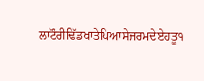ਲਾਟੌਰੀਢਿੱਡਖਾਤੇਪਿਆਸੇਜਰਮਦੇਏਹਤੂ੧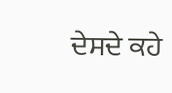ਦੇਸਦੇ ਕਹੇ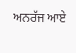ਅਨਰੱਜ ਆਏ